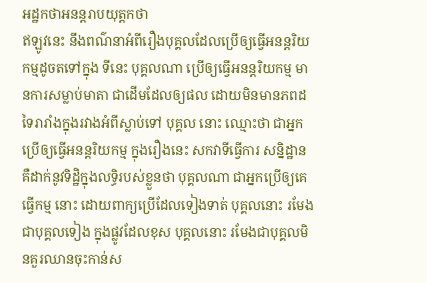អដ្ឋកថាអនន្តរាបយុត្តកថា
ឥឡូវនេះ នឹងពណ៌នាអំពីរឿងបុគ្គលដែលប្រើឲ្យធ្វើអនន្តរិយកម្មដូចតទៅក្នុង ទីនេះ បុគ្គលណា ប្រើឲ្យធ្វើអនន្តរិយកម្ម មានការសម្លាប់មាតា ជាដើមដែលឲ្យផល ដោយមិនមានភពដទៃរារាំងក្នុងរវាងអំពីស្លាប់ទៅ បុគ្គល នោះ ឈ្មោះថា ជាអ្នកប្រើឲ្យធ្វើអនន្តរិយកម្ម ក្នុងរឿងនេះ សកវាទីធ្វើការ សន្និដ្ឋាន គឺដាក់នូវទិដ្ឋិក្នុងលទ្ធិរបស់ខ្លួនថា បុគ្គលណា ជាអ្នកប្រើឲ្យគេធ្វើកម្ម នោះ ដោយពាក្យប្រើដែលទៀងទាត់ បុគ្គលនោះ រមែងជាបុគ្គលទៀង ក្នុងផ្លូវដែលខុស បុគ្គលនោះ រមែងជាបុគ្គលមិនគួរឈានចុះកាន់ស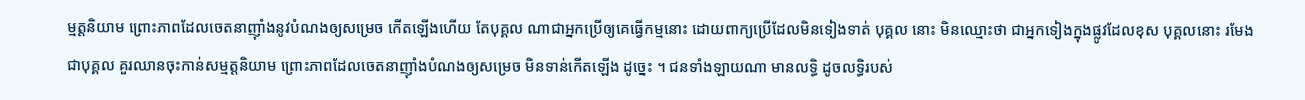ម្មត្តនិយាម ព្រោះភាពដែលចេតនាញ៉ាំងនូវបំណងឲ្យសម្រេច កើតឡើងហើយ តែបុគ្គល ណាជាអ្នកប្រើឲ្យគេធ្វើកម្មនោះ ដោយពាក្យប្រើដែលមិនទៀងទាត់ បុគ្គល នោះ មិនឈ្មោះថា ជាអ្នកទៀងក្នុងផ្លូវដែលខុស បុគ្គលនោះ រមែងជាបុគ្គល គួរឈានចុះកាន់សម្មត្តនិយាម ព្រោះភាពដែលចេតនាញ៉ាំងបំណងឲ្យសម្រេច មិនទាន់កើតឡើង ដូច្នេះ ។ ជនទាំងឡាយណា មានលទ្ធិ ដូចលទ្ធិរបស់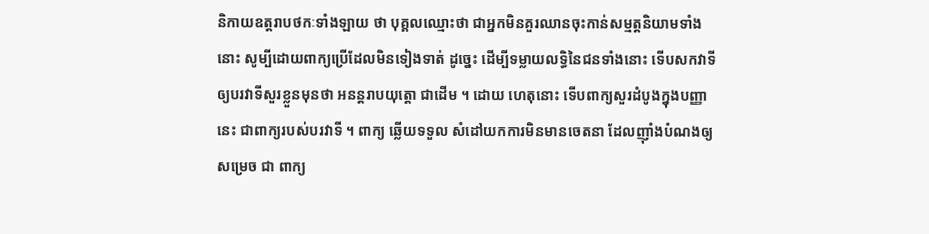និកាយឧត្តរាបថកៈទាំងឡាយ ថា បុគ្គលឈ្មោះថា ជាអ្នកមិនគួរឈានចុះកាន់សម្មត្តនិយាមទាំងនោះ សូម្បីដោយពាក្យប្រើដែលមិនទៀងទាត់ ដូច្នេះ ដើម្បីទម្លាយលទ្ធិនៃជនទាំងនោះ ទើបសកវាទីឲ្យបរវាទីសួរខ្លួនមុនថា អនន្តរាបយុត្តោ ជាដើម ។ ដោយ ហេតុនោះ ទើបពាក្យសួរដំបូងក្នុងបញ្ញានេះ ជាពាក្យរបស់បរវាទី ។ ពាក្យ ឆ្លើយទទួល សំដៅយកការមិនមានចេតនា ដែលញ៉ាំងបំណងឲ្យសម្រេច ជា ពាក្យ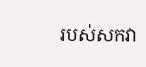របស់សកវា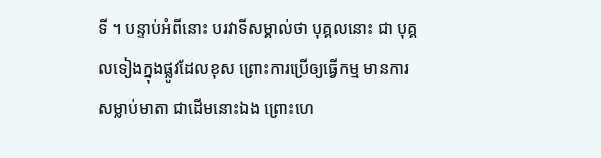ទី ។ បន្ទាប់អំពីនោះ បរវាទីសម្គាល់ថា បុគ្គលនោះ ជា បុគ្គលទៀងក្នុងផ្លូវដែលខុស ព្រោះការប្រើឲ្យធ្វើកម្ម មានការសម្លាប់មាតា ជាដើមនោះឯង ព្រោះហេ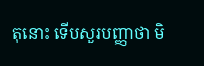តុនោះ ទើបសួរបញ្ញាថា មិ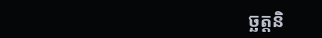ច្ឆត្តនិ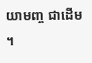យាមញ្ច ជាដើម ។